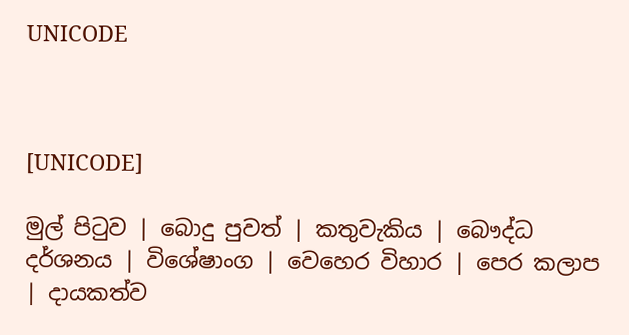UNICODE



[UNICODE]

මුල් පිටුව | බොදු පුවත් | කතුවැකිය | බෞද්ධ දර්ශනය | විශේෂාංග | වෙහෙර විහාර | පෙර කලාප | දායකත්ව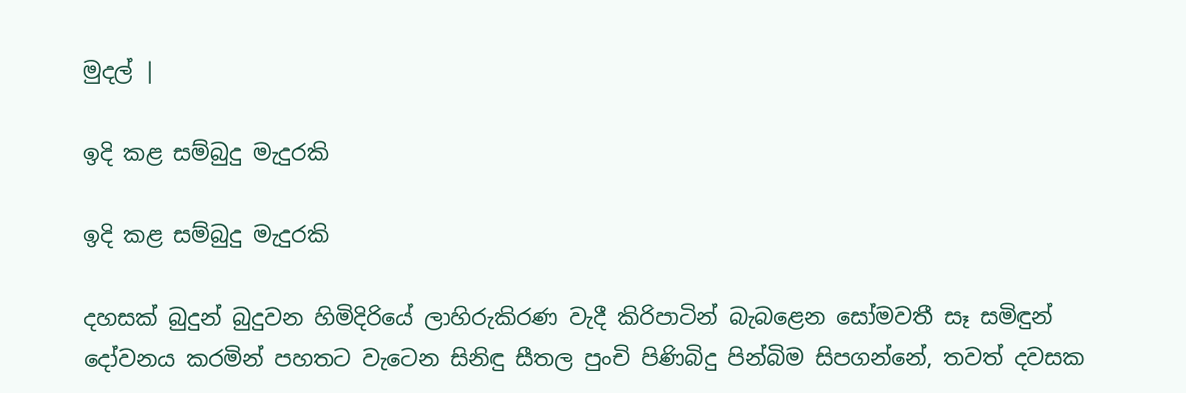මුදල් |

ඉදි කළ සම්බුදු මැදුරකි

ඉදි කළ සම්බුදු මැදුරකි

දහසක් බුදුන් බුදුවන හිමිදිරියේ ලාහිරුකිරණ වැදී කිරිපාටින් බැබළෙන සෝමවතී සෑ සමිඳුන් දෝවනය කරමින් පහතට වැටෙන සිනිඳු සීතල පුංචි පිණිබිදු පින්බිම සිපගන්නේ, තවත් දවසක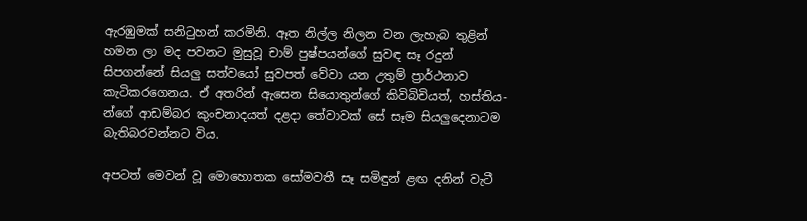ඇරඹුමක් සනිටුහන් කරමිනි. ඈත නිල්ල නිලන වන ලැහැබ තුළින් හමන ලා මද පවනට මුසුවූ චාම් පුෂ්පයන්ගේ සුවඳ සෑ රදුන් සිපගන්නේ සියලු සත්වයෝ සුවපත් වේවා යන උතුම් ප්‍රාර්ථනාව කැටිකරගෙනය. ඒ අතරින් ඇසෙන සියොතුන්ගේ කිවිබිචියත්, හස්තිය- න්ගේ ආඩම්බර කුංචනාදයත් දළදා තේවාවක් සේ සෑම සියලුදෙනාටම බැතිබරවන්නට විය.

අපටත් මෙවන් වූ මොහොතක සෝමවතී සෑ සමිඳුන් ළඟ දනින් වැටී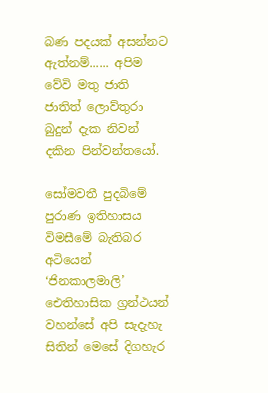බණ පදයක් අසන්නට ඇත්නම්...... අපිම වේවි මතු ජාති ජාතිත් ලොව්තුරා බුදුන් දැක නිවන් දකින පින්වන්තයෝ.

සෝමවතී පුදබිමේ පුරාණ ඉතිහාසය විමසීමේ බැතිබර අටියෙන් ‘ජිනකාලමාලි’ ඓතිහාසික ග්‍රන්ථයන් වහන්සේ අපි සැදැහැ සිතින් මෙසේ දිගහැර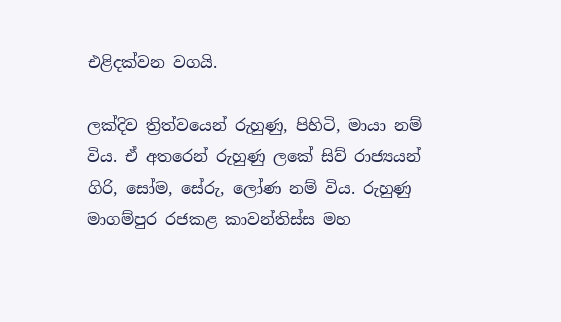එළිදක්වන වගයි.

ලක්දිව ත්‍රිත්වයෙන් රුහුණු, පිහිටි, මායා නම් විය. ඒ අතරෙන් රුහුණු ලකේ සිව් රාජ්‍යයන් ගිරි, සෝම, සේරු, ලෝණ නම් විය. රුහුණු මාගම්පුර රජකළ කාවන්තිස්ස මහ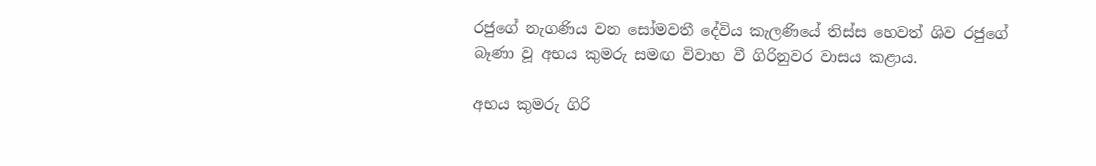රජුගේ නැගණිය වන සෝමවතී දේවිය කැලණියේ තිස්ස හෙවත් ශිව රජුගේ බෑණා වූ අභය කුමරු සමඟ විවාහ වී ගිරිනුවර වාසය කළාය.

අභය කුමරු ගිරි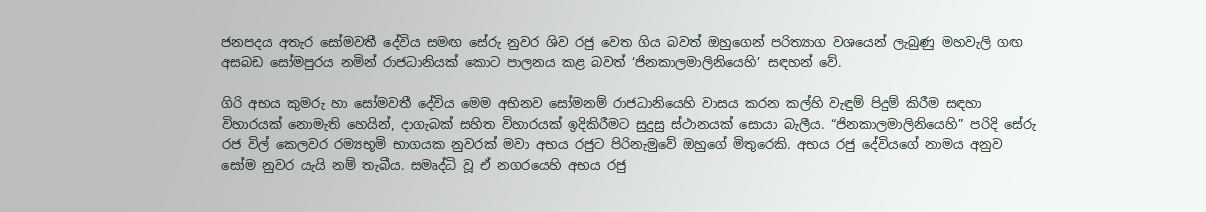ජනපදය අතැර සෝමවතී දේවිය සමඟ සේරු නුවර ශිව රජු වෙත ගිය බවත් ඔහුගෙන් පරිත්‍යාග වශයෙන් ලැබුණු මහවැලි ගඟ අසබඩ සෝමපුරය නමින් රාජධානියක් කොට පාලනය කළ බවත් ‘ජිනකාලමාලිනියෙහි’ සඳහන් වේ.

ගිරි අභය කුමරු හා සෝමවතී දේවිය මෙම අභිනව සෝමනම් රාජධානියෙහි වාසය කරන කල්හි වැඳුම් පිදුම් කිරීම සඳහා විහාරයක් නොමැති හෙයින්, දාගැබක් සහිත විහාරයක් ඉදිකිරීමට සුදුසු ස්ථානයක් සොයා බැලීය. “ජිනකාලමාලිනියෙහි” පරිදි සේරු රජ විල් කෙලවර රම්‍යභූමි භාගයක නුවරක් මවා අභය රජුට පිරිනැමුවේ ඔහුගේ මිතුරෙකි. අභය රජු දේවියගේ නාමය අනුව සෝම නුවර යැයි නම් තැබීය. සමෘද්ධි වූ ඒ නගරයෙහි අභය රජු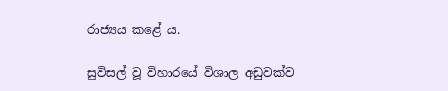රාජ්‍යය කළේ ය.

සුවිසල් වූ විහාරයේ විශාල අඩුවක්ව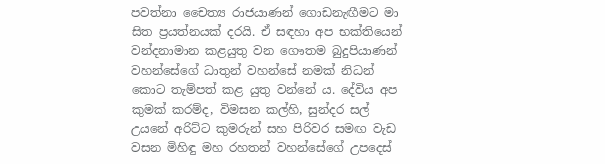පවත්නා චෛත්‍ය රාජයාණන් ගොඩනැඟීමට මා සිත ප්‍රයත්නයක් දරයි. ඒ සඳහා අප භක්තියෙන් වන්දනාමාන කළයුතු වන ගෞතම බුදුපියාණන් වහන්සේගේ ධාතුන් වහන්සේ නමක් නිධන් කොට තැම්පත් කළ යුතු වන්නේ ය. දේවිය අප කුමක් කරම්ද, විමසන කල්හි, සුන්දර සල් උයනේ අරිට්ට කුමරුන් සහ පිරිවර සමඟ වැඩ වසන මිහිඳු මහ රහතන් වහන්සේගේ උපදෙස්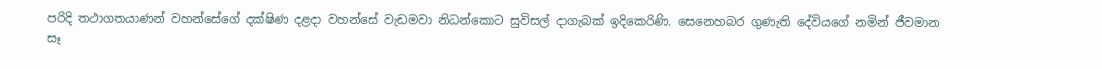පරිදි තථාගතයාණන් වහන්සේගේ දක්ෂිණ දළදා වහන්සේ වැඩමවා නිධන්කොට සුවිසල් දාගැබක් ඉදිකෙරිණි. සෙනෙහබර ගුණැති දේවියගේ නමින් ජීවමාන සෑ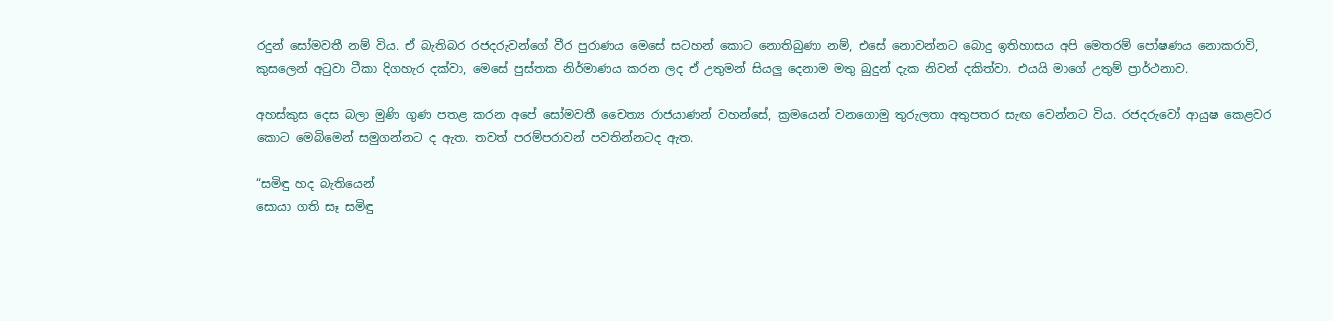රදුන් සෝමවතී නම් විය. ඒ බැතිබර රජදරුවන්ගේ වීර පුරාණය මෙසේ සටහන් කොට නොතිබුණා නම්, එසේ නොවන්නට බොදු ඉතිහාසය අපි මෙතරම් පෝෂණය නොකරාවි, කුසලෙන් අටුවා ටීකා දිගහැර දක්වා, මෙසේ පුස්තක නිර්මාණය කරන ලද ඒ උතුමන් සියලු දෙනාම මතු බුදුන් දැක නිවන් දකිත්වා. එයයි මාගේ උතුම් ප්‍රාර්ථනාව.

අහස්කුස දෙස බලා මුණි ගුණ පතළ කරන අපේ සෝමවතී චෛත්‍ය රාජයාණන් වහන්සේ, ක්‍රමයෙන් වනගොමු තුරුලතා අතුපතර සැඟ වෙන්නට විය. රජදරුවෝ ආයුෂ කෙළවර කොට මෙබිමෙන් සමුගන්නට ද ඇත. තවත් පරම්පරාවන් පවතින්නටද ඇත.

“සමිඳු හද බැතියෙන්
සොයා ගති සෑ සමිඳු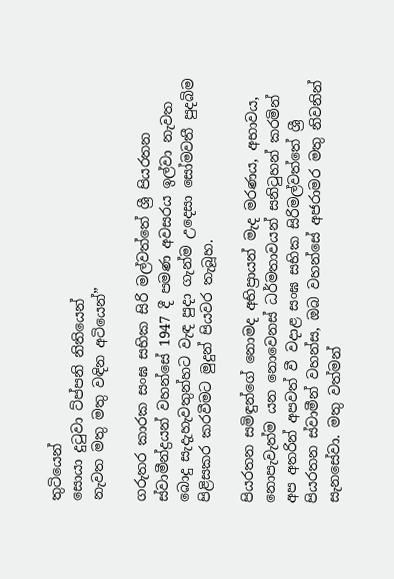තුටියෙන්
සොයා දුටුවා ට්ප්පනි නිතියෙන්
නැවත මතු මතු වඳින අටියෙන්”

ගරුතර කාරක සංඝ සභික සිරි මල්වත්තේ ශ්‍රී පියරතන ස්වාමීන්ද්‍රයන් වහන්සේ 1947 දී පමණ අවසරය ඉල්වා නැවත බොදු සැදැහැවතුන්හට වැඳ පුදා ගැන්ම උදෙසා සෝමවතී පුදබිම පිළිසකර කරවීමට මුදුන් පියවර තැබූහ.

පියරතන සමිඳුන්ගේ නොමද අභිප්‍රායන් මැද මරණය, අභාවය, නොපැවැත්ම යන නොවෙනස් ධර්මතාවයන් සනිටුහන් කරමින් අප අතරින් අපවත් වී වදාළ සංඝ සභික සිරිමල්වත්තේ ශ්‍රී පියරතන ස්වාමීන් වහන්ස, ඔබ වහන්සේ අජරාමර මතු නිවනින් සැනසේවා. මතු වත්මන්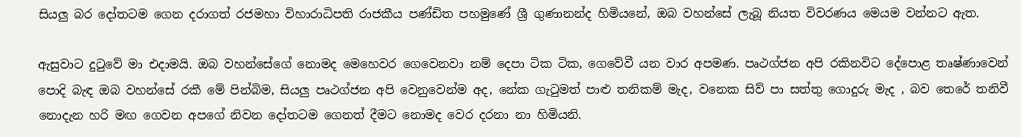සියලු බර දෝතටම ගෙන දරාගත් රජමහා විහාරාධිපති රාජකීය පණ්ඩිත පහමුණේ ශ්‍රී ගුණානන්ද හිමියනේ, ඔබ වහන්සේ ලැබූ නියත විවරණය මෙයම වන්නට ඇත.

ඇසුවාට දුටුවේ මා එදාමයි. ඔබ වහන්සේගේ නොමද මෙහෙවර ගෙවෙනවා නම් දෙපා ටික ටික, ගෙවේවී යන වාර අපමණ. පෘථග්ජන අපි රකිනවිට දේපොළ තෘෂ්ණාවෙන් පොදි බැඳ ඔබ වහන්සේ රකී මේ පින්බිම, සියලු පෘථග්ජන අපි වෙනුවෙන්ම අද, නේක ගැටුමත් පාළු තනිකම් මැද, වනෙක සිව් පා සත්තු ගොදුරු මැද , බව තෙරේ තනිවී නොදැන හරි මඟ ගෙවන අපගේ නිවන දෝතටම ගෙනත් දීමට නොමද වෙර දරනා නා හිමියනි.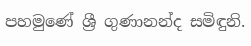පහමුණේ ශ්‍රී ගුණානන්ද සමිඳුනි.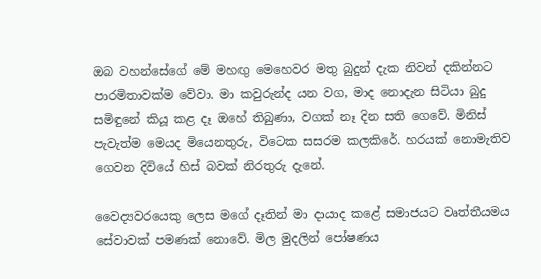ඔබ වහන්සේගේ මේ මහඟු මෙහෙවර මතු බුදුන් දැක නිවන් දකින්නට පාරමිතාවක්ම වේවා. මා කවුරුන්ද යන වග, මාද නොදැන සිටියා බුදු සමිඳුනේ කියූ කළ දෑ ඔහේ තිබුණා, වගක් නෑ දින සති ගෙවේ. මිනිස් පැවැත්ම මෙයද මියෙනතුරු, විටෙක සසරම කලකිරේ. හරයක් නොමැතිව ගෙවන දිවියේ හිස් බවක් නිරතුරු දැනේ.

වෛද්‍යවරයෙකු ලෙස මගේ දෑතින් මා දායාද කළේ සමාජයට වෘත්තීයමය සේවාවක් පමණක් නොවේ. මිල මුදලින් පෝෂණය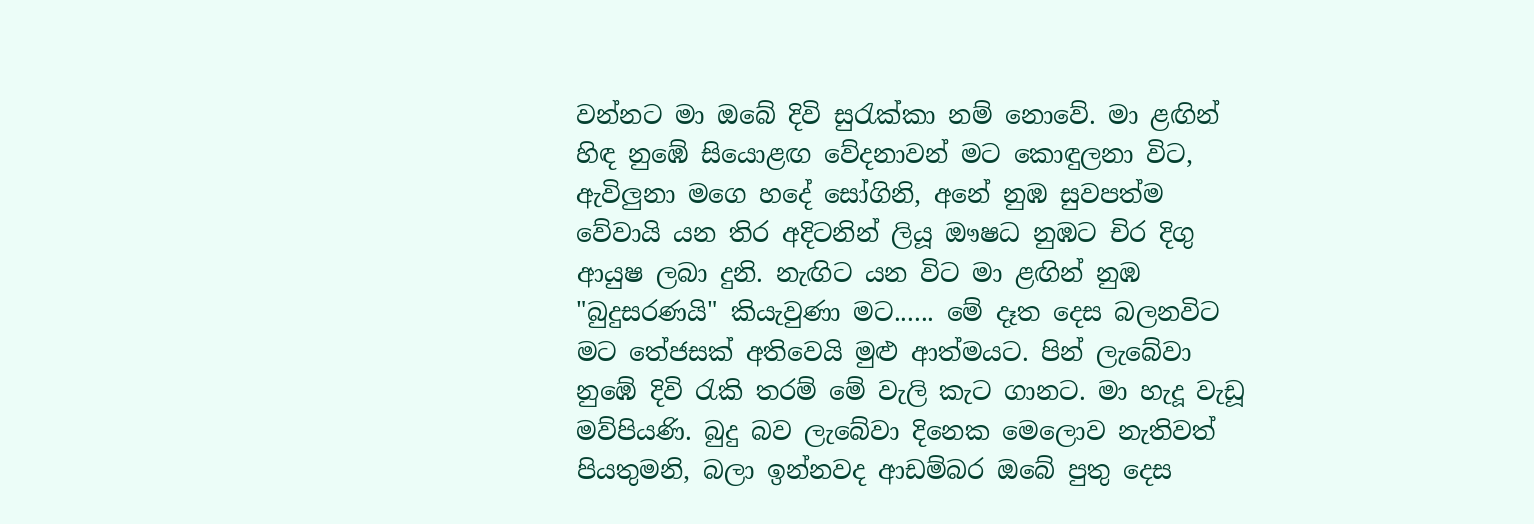වන්නට මා ඔබේ දිවි සුරැක්කා නම් නොවේ. මා ළඟින් හිඳ නුඹේ සියොළඟ වේදනාවන් මට කොඳුලනා විට, ඇවිලුනා මගෙ හදේ සෝගිනි, අනේ නුඹ සුවපත්ම වේවායි යන තිර අදිටනින් ලියූ ඖෂධ නුඹට චිර දිගු ආයුෂ ලබා දුනි. නැඟිට යන විට මා ළඟින් නුඹ "බුදුසරණයි" කියැවුණා මට...... මේ දෑත දෙස බලනවිට මට තේජසක් අතිවෙයි මුළු ආත්මයට. පින් ලැබේවා නුඹේ දිවි රැකි තරම් මේ වැලි කැට ගානට. මා හැදූ වැඩූ මව්පියණි. බුදු බව ලැබේවා දිනෙක මෙලොව නැතිවත් පියතුමනි, බලා ඉන්නවද ආඩම්බර ඔබේ පුතු දෙස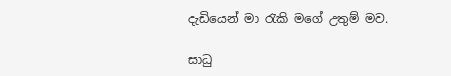දැඩියෙන් මා රැකි මගේ උතුම් මව.

සාධු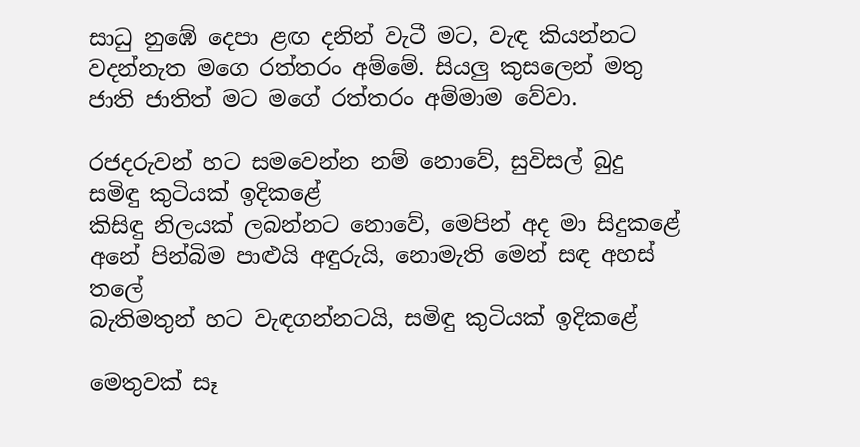සාධු නුඹේ දෙපා ළඟ දනින් වැටී මට, වැඳ කියන්නට වදන්නැත මගෙ රත්තරං අම්මේ. සියලු කුසලෙන් මතු ජාති ජාතිත් මට මගේ රත්තරං අම්මාම වේවා.

රජදරුවන් හට සමවෙන්න නම් නොවේ, සුවිසල් බුදු සමිඳු කුටියක් ඉදිකළේ
කිසිඳු නිලයක් ලබන්නට නොවේ, මෙපින් අද මා සිදුකළේ
අනේ පින්බිම පාළුයි අඳුරුයි, නොමැති මෙන් සඳ අහස් තලේ
බැතිමතුන් හට වැඳගන්නටයි, සමිඳු කුටියක් ඉදිකළේ

මෙතුවක් සෑ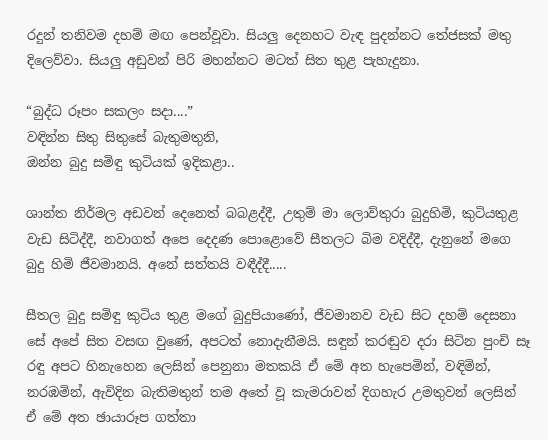රදුන් තනිවම දහම් මඟ පෙන්වූවා. සියලු දෙනහට වැඳ පුදන්නට තේජසක් මතු දිලෙව්වා. සියලු අඩුවන් පිරි මහන්නට මටත් සිත තුළ පැහැදුනා.

“බුද්ධ රූපං සකලං සදා....”
වඳින්න සිතු සිතුසේ බැතුමතුනි,
ඔන්න බුදු සමිඳු කුටියක් ඉදිකළා..

ශාන්ත නිර්මල අඩවන් දෙනෙත් බබළද්දී, උතුම් මා ලොව්තුරා බුදුහිමි, කුටියතුළ වැඩ සිටිද්දී, නවාගත් අපෙ දෙදණ පොළොවේ සීතලට බිම වදිද්දී, දැනුනේ මගෙ බුදු හිමි ජීවමානයි. අනේ සත්තයි වඳීද්දී.....

සීතල බුදු සමිඳු කුටිය තුළ මගේ බුදුපියාණෝ, ජීවමානව වැඩ සිට දහම් දෙසනා සේ අපේ සිත වසඟ වුණේ, අපටත් නොදැනීමයි. සඳුන් කරඬුව දරා සිටින පුංචි සෑ රඳු අපට හිනැහෙන ලෙසින් පෙනුනා මතකයි ඒ මේ අත හැපෙමින්, වඳිමින්, නරඹමින්, ඇවිදින බැතිමතුන් තම අතේ වූ කැමරාවන් දිගහැර උමතුවන් ලෙසින් ඒ මේ අත ඡායාරූප ගත්තා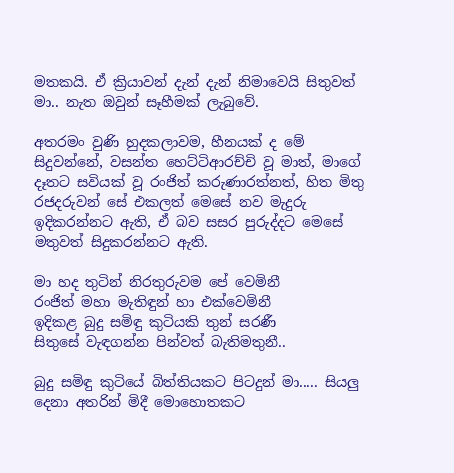මතකයි. ඒ ක්‍රියාවන් දැන් දැන් නිමාවෙයි සිතුවත් මා.. නැත ඔවුන් සෑහීමක් ලැබුවේ.

අතරමං වුණි හුදකලාවම, හීනයක් ද මේ සිදුවන්නේ, වසන්ත හෙට්ටිආරච්චි වූ මාත්, මාගේ දෑතට සවියක් වූ රංජිත් කරුණාරත්නත්, හිත මිතු රජදරුවන් සේ එකලත් මෙසේ නව මැදුරු ඉදිකරන්නට ඇති, ඒ බව සසර පුරුද්දට මෙසේ මතුවත් සිදුකරන්නට ඇති.

මා හද තුටින් නිරතුරුවම පේ වෙමිනී
රංජිත් මහා මැතිඳුන් හා එක්වෙමිනී
ඉදිකළ බුදු සමිඳු කුටියකි තුන් සරණී
සිතුසේ වැඳගන්න පින්වත් බැතිමතුනී..

බුදු සමිඳු කුටියේ බිත්තියකට පිටදුන් මා..... සියලු දෙනා අතරින් මිදී මොහොතකට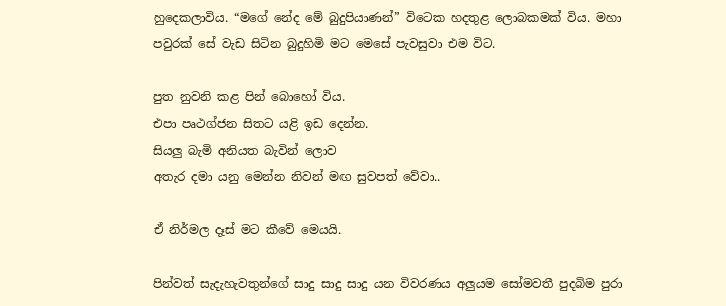හුදෙකලාවිය. “මගේ නේද මේ බුදුපියාණන්” විටෙක හදතුළ ලොබකමක් විය. මහා පවුරක් සේ වැඩ සිටින බුදුහිමි මට මෙසේ පැවසුවා එම විට.

පුත නුවනි කළ පින් බොහෝ විය.
එපා පෘථග්ජන සිතට යළි ඉඩ දෙන්න.
සියලු බැමි අනියත බැවින් ලොව
අතැර දමා යනු මෙන්න නිවන් මඟ සුවපත් වේවා..

ඒ නිර්මල දෑස් මට කීවේ මෙයයි.

පින්වත් සැදැහැවතුන්ගේ සාදු සාදු සාදු යන විවරණය අලුයම සෝමවතී පුදබිම පුරා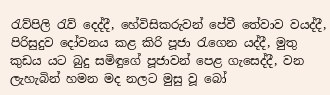රැව්පිලි රැව් දෙද්දී, හේවිසිකරුවන් පේවී තේවාව වයද්දී, පිරිසුදුව දෝවනය කළ කිරි පූජා රැගෙන යද්දී, මුතු කුඩය යට බුදු සමිඳුගේ පූජාවන් පෙළ ගැසෙද්දී, වන ලැහැබින් හමන මද නලට මුසු වූ බෝ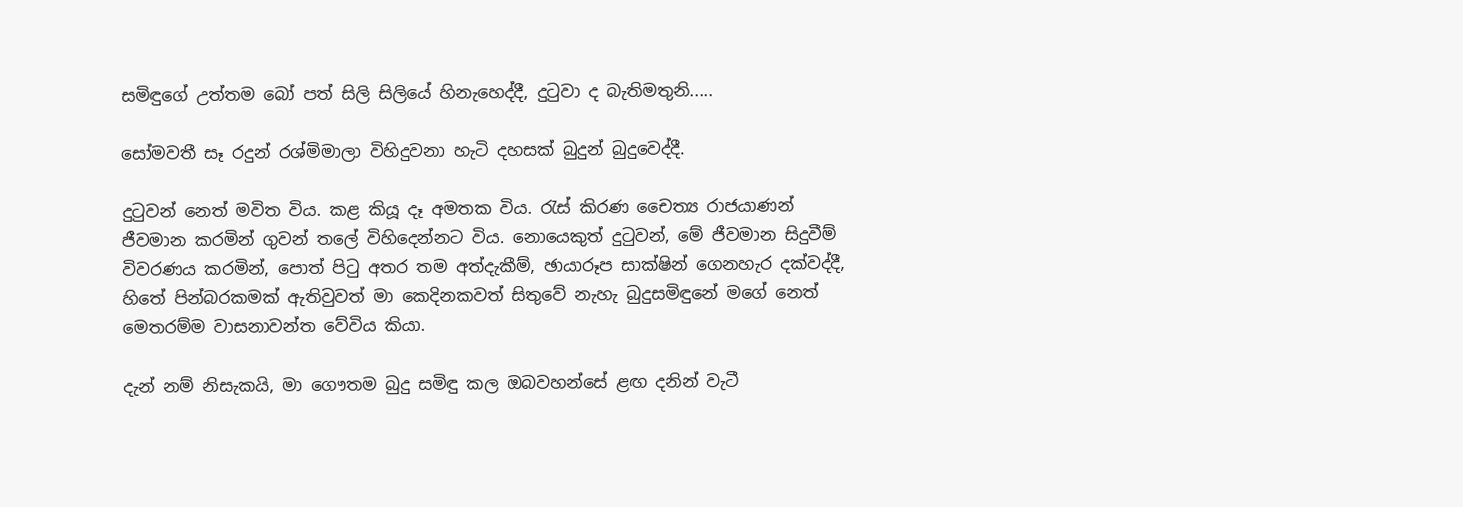සමිඳුගේ උත්තම බෝ පත් සිලි සිලියේ හිනැහෙද්දී, දුටුවා ද බැතිමතුනි.....

සෝමවතී සෑ රදුන් රශ්මිමාලා විහිදුවනා හැටි දහසක් බුදුන් බුදුවෙද්දී.

දුටුවන් නෙත් මවිත විය. කළ කියූ දෑ අමතක විය. රැස් කිරණ චෛත්‍ය රාජයාණන් ජීවමාන කරමින් ගුවන් තලේ විහිදෙන්නට විය. නොයෙකුත් දුටුවන්, මේ ජීවමාන සිදුවීම් විවරණය කරමින්, පොත් පිටු අතර තම අත්දැකීම්, ඡායාරූප සාක්ෂින් ගෙනහැර දක්වද්දී, හිතේ පින්බරකමක් ඇතිවුවත් මා කෙදිනකවත් සිතුවේ නැහැ බුදුසමිඳුනේ මගේ නෙත් මෙතරම්ම වාසනාවන්ත වේවිය කියා.

දැන් නම් නිසැකයි, මා ගෞතම බුදු සමිඳු කල ඔබවහන්සේ ළඟ දනින් වැටී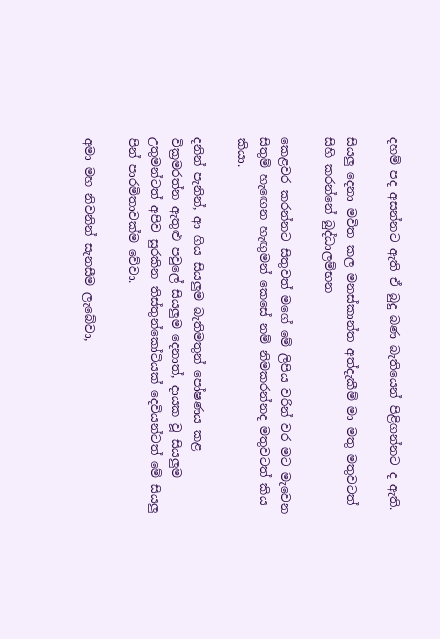දහම් පද අසන්නට ඇති ඒ බුදු බණ බැතියෙන් පිළිගන්නට ද ඇති.

සියලු දෙනා මවිත කල මනස්කාන්ත අත්දැකීම් මා මතු මතුවටත් සිහි කරන්නේ බුද්ධාලම්භන

කෙළවර කරන්නට සිතුවත් මගේ මේ ලිපිය වරින් වර මට මැවෙන සිතුම් හැඟෙන හැඟුමන් කෙසේ නම් නිමකරන්නද මතුවටත් කිය කියා.

දනින් පැනින්, ආ ගිය සියලුම බැතිමතුන් පෝෂණය කළ වික්‍රමරත්න ඇතුළු පවුලේ සියලුම දෙනාත්, දායක වූ සියලුම උතුමන්ටත් අපිව සුරකින තිස්තුන්කෝටියක් දෙවියන්ටත් මේ සියලු පින් පාරමිතාවක්ම වේවා.

අමා මහ නිවනින් සැනසීම ලැබේවා,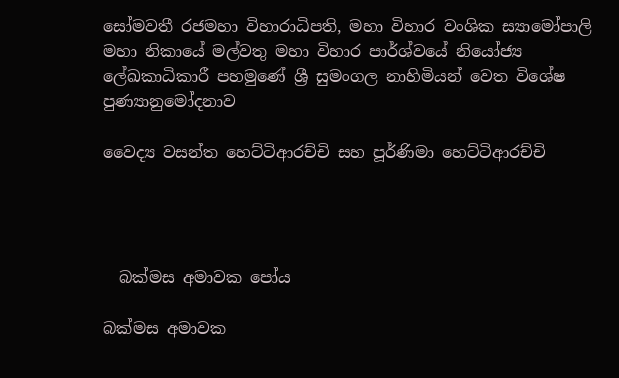සෝමවතී රජමහා විහාරාධිපති, මහා විහාර වංශික ස්‍යාමෝපාලි මහා නිකායේ මල්වතු මහා විහාර පාර්ශ්වයේ නියෝජ්‍ය ලේඛකාධිකාරී පහමුණේ ශ්‍රී සුමංගල නාහිමියන් වෙත විශේෂ පුණ්‍යානුමෝදනාව

වෛද්‍ය වසන්ත හෙට්ටිආරච්චි සහ පූර්ණිමා හෙට්ටිආරච්චි




  බක්මස අමාවක පෝය

බක්මස අමාවක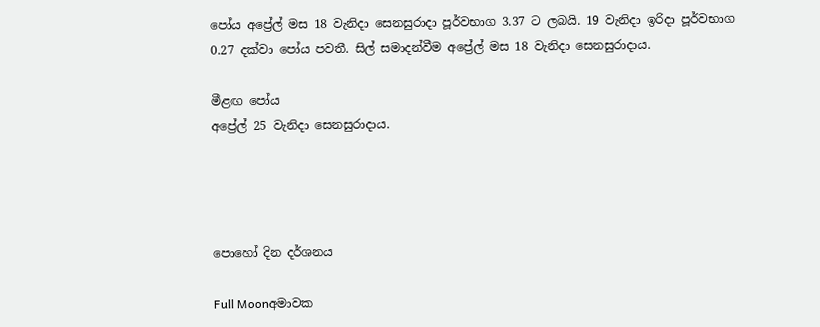පෝය අප්‍රේල් මස 18 වැනිදා සෙනසුරාදා පූර්වභාග 3.37 ට ලබයි. 19 වැනිදා ඉරිදා පූර්වභාග 0.27 දක්වා පෝය පවතී. සිල් සමාදන්වීම අප්‍රේල් මස 18 වැනිදා සෙනසුරාදාය.

මීළඟ පෝය
අප්‍රේල් 25 වැනිදා සෙනසුරාදාය.




පොහෝ දින දර්ශනය

Full Moonඅමාවක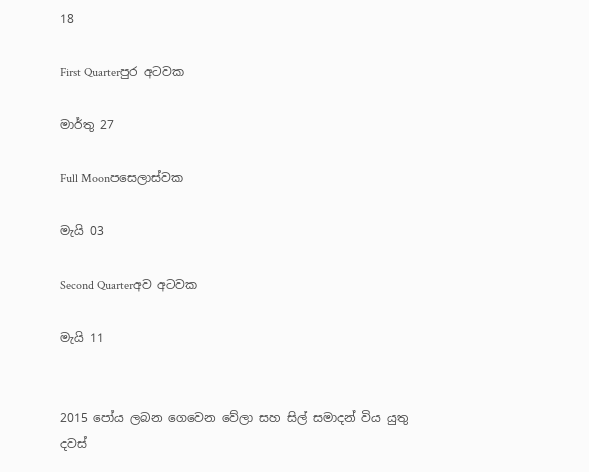18

First Quarterපුර අටවක

මාර්තු 27

Full Moonපසෙලාස්වක

මැයි 03

Second Quarterඅව අටවක

මැයි 11


2015 පෝය ලබන ගෙවෙන වේලා සහ සිල් සමාදන් විය යුතු දවස්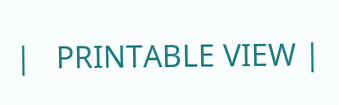|   PRINTABLE VIEW |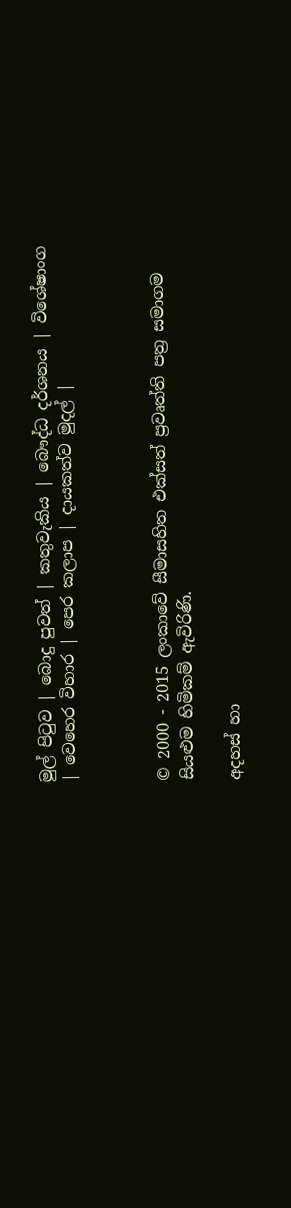මුල් පිටුව | බොදු පුවත් | කතුවැකිය | බෞද්ධ දර්ශනය | විශේෂාංග | වෙහෙර විහාර | පෙර කලාප | දායකත්ව මුදල් |



© 2000 - 2015 ලංකාවේ සීමාසහිත එක්සත් ප්‍රවෘත්ති පත්‍ර සමාගම
සියළුම හිමිකම් ඇවිරිණි.

අදහස් හා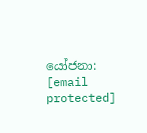යෝජනා: [email protected]